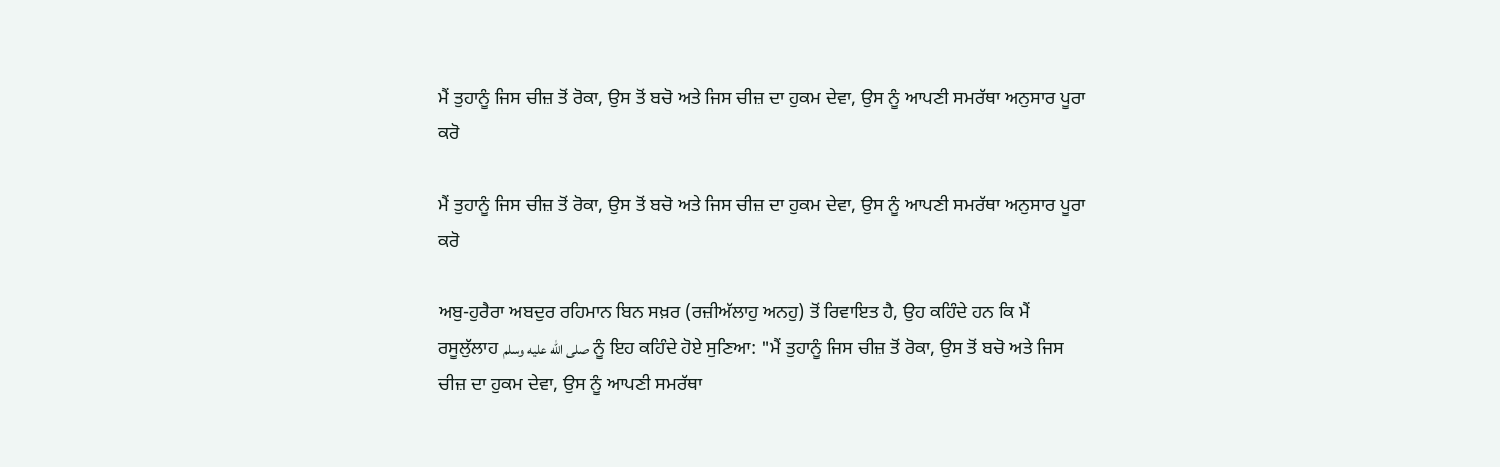ਮੈਂ ਤੁਹਾਨੂੰ ਜਿਸ ਚੀਜ਼ ਤੋਂ ਰੋਕਾ, ਉਸ ਤੋਂ ਬਚੋ ਅਤੇ ਜਿਸ ਚੀਜ਼ ਦਾ ਹੁਕਮ ਦੇਵਾ, ਉਸ ਨੂੰ ਆਪਣੀ ਸਮਰੱਥਾ ਅਨੁਸਾਰ ਪੂਰਾ ਕਰੋ

ਮੈਂ ਤੁਹਾਨੂੰ ਜਿਸ ਚੀਜ਼ ਤੋਂ ਰੋਕਾ, ਉਸ ਤੋਂ ਬਚੋ ਅਤੇ ਜਿਸ ਚੀਜ਼ ਦਾ ਹੁਕਮ ਦੇਵਾ, ਉਸ ਨੂੰ ਆਪਣੀ ਸਮਰੱਥਾ ਅਨੁਸਾਰ ਪੂਰਾ ਕਰੋ

ਅਬੁ-ਹੁਰੈਰਾ ਅਬਦੁਰ ਰਹਿਮਾਨ ਬਿਨ ਸਖ਼ਰ (ਰਜ਼ੀਅੱਲਾਹੁ ਅਨਹੁ) ਤੋਂ ਰਿਵਾਇਤ ਹੈ, ਉਹ ਕਹਿੰਦੇ ਹਨ ਕਿ ਮੈਂ ਰਸੂਲੁੱਲਾਹ صلى الله عليه وسلم ਨੂੰ ਇਹ ਕਹਿੰਦੇ ਹੋਏ ਸੁਣਿਆ: "ਮੈਂ ਤੁਹਾਨੂੰ ਜਿਸ ਚੀਜ਼ ਤੋਂ ਰੋਕਾ, ਉਸ ਤੋਂ ਬਚੋ ਅਤੇ ਜਿਸ ਚੀਜ਼ ਦਾ ਹੁਕਮ ਦੇਵਾ, ਉਸ ਨੂੰ ਆਪਣੀ ਸਮਰੱਥਾ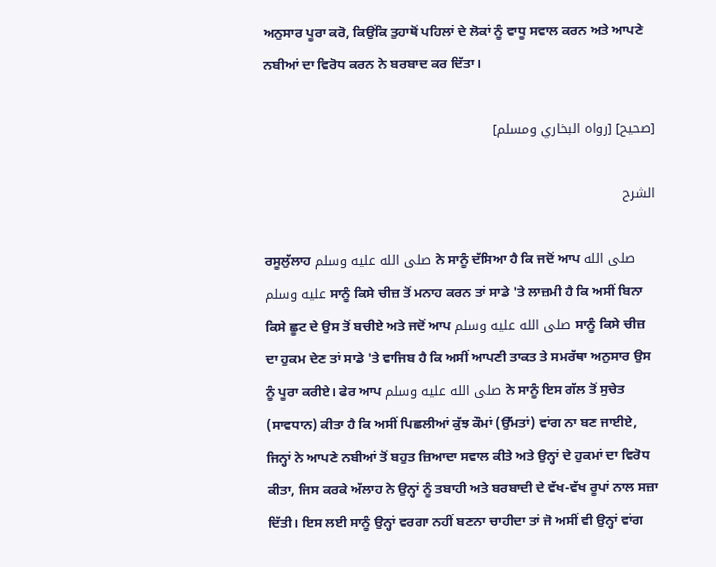ਅਨੁਸਾਰ ਪੂਰਾ ਕਰੋ, ਕਿਉਂਕਿ ਤੁਹਾਥੋਂ ਪਹਿਲਾਂ ਦੇ ਲੋਕਾਂ ਨੂੰ ਵਾਧੂ ਸਵਾਲ ਕਰਨ ਅਤੇ ਆਪਣੇ ਨਬੀਆਂ ਦਾ ਵਿਰੋਧ ਕਰਨ ਨੇ ਬਰਬਾਦ ਕਰ ਦਿੱਤਾ।

[صحيح] [رواه البخاري ومسلم]

الشرح

ਰਸੂਲੁੱਲਾਹ صلى الله عليه وسلم ਨੇ ਸਾਨੂੰ ਦੱਸਿਆ ਹੈ ਕਿ ਜਦੋਂ ਆਪ صلى الله عليه وسلم ਸਾਨੂੰ ਕਿਸੇ ਚੀਜ਼ ਤੋਂ ਮਨਾਹ ਕਰਨ ਤਾਂ ਸਾਡੇ 'ਤੇ ਲਾਜ਼ਮੀ ਹੈ ਕਿ ਅਸੀਂ ਬਿਨਾ ਕਿਸੇ ਛੂਟ ਦੇ ਉਸ ਤੋਂ ਬਚੀਏ ਅਤੇ ਜਦੋਂ ਆਪ صلى الله عليه وسلم ਸਾਨੂੰ ਕਿਸੇ ਚੀਜ਼ ਦਾ ਹੁਕਮ ਦੇਣ ਤਾਂ ਸਾਡੇ 'ਤੇ ਵਾਜਿਬ ਹੈ ਕਿ ਅਸੀਂ ਆਪਣੀ ਤਾਕਤ ਤੇ ਸਮਰੱਥਾ ਅਨੁਸਾਰ ਉਸ ਨੂੰ ਪੂਰਾ ਕਰੀਏ। ਫੇਰ ਆਪ صلى الله عليه وسلم ਨੇ ਸਾਨੂੰ ਇਸ ਗੱਲ ਤੋਂ ਸੁਚੇਤ (ਸਾਵਧਾਨ) ਕੀਤਾ ਹੈ ਕਿ ਅਸੀਂ ਪਿਛਲੀਆਂ ਕੁੱਝ ਕੌਮਾਂ (ਉੱਮਤਾਂ) ਵਾਂਗ ਨਾ ਬਣ ਜਾਈਏ, ਜਿਨ੍ਹਾਂ ਨੇ ਆਪਣੇ ਨਬੀਆਂ ਤੋਂ ਬਹੁਤ ਜ਼ਿਆਦਾ ਸਵਾਲ ਕੀਤੇ ਅਤੇ ਉਨ੍ਹਾਂ ਦੇ ਹੁਕਮਾਂ ਦਾ ਵਿਰੋਧ ਕੀਤਾ, ਜਿਸ ਕਰਕੇ ਅੱਲਾਹ ਨੇ ਉਨ੍ਹਾਂ ਨੂੰ ਤਬਾਹੀ ਅਤੇ ਬਰਬਾਦੀ ਦੇ ਵੱਖ-ਵੱਖ ਰੂਪਾਂ ਨਾਲ ਸਜ਼ਾ ਦਿੱਤੀ। ਇਸ ਲਈ ਸਾਨੂੰ ਉਨ੍ਹਾਂ ਵਰਗਾ ਨਹੀਂ ਬਣਨਾ ਚਾਹੀਦਾ ਤਾਂ ਜੋ ਅਸੀਂ ਵੀ ਉਨ੍ਹਾਂ ਵਾਂਗ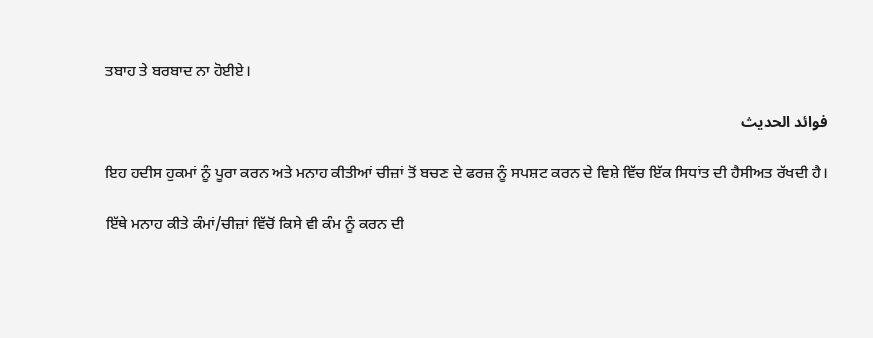ਤਬਾਹ ਤੇ ਬਰਬਾਦ ਨਾ ਹੋਈਏ।

فوائد الحديث

ਇਹ ਹਦੀਸ ਹੁਕਮਾਂ ਨੂੰ ਪੂਰਾ ਕਰਨ ਅਤੇ ਮਨਾਹ ਕੀਤੀਆਂ ਚੀਜ਼ਾਂ ਤੋਂ ਬਚਣ ਦੇ ਫਰਜ਼ ਨੂੰ ਸਪਸ਼ਟ ਕਰਨ ਦੇ ਵਿਸ਼ੇ ਵਿੱਚ ਇੱਕ ਸਿਧਾਂਤ ਦੀ ਹੈਸੀਅਤ ਰੱਖਦੀ ਹੈ।

ਇੱਥੇ ਮਨਾਹ ਕੀਤੇ ਕੰਮਾਂ/ਚੀਜ਼ਾਂ ਵਿੱਚੋਂ ਕਿਸੇ ਵੀ ਕੰਮ ਨੂੰ ਕਰਨ ਦੀ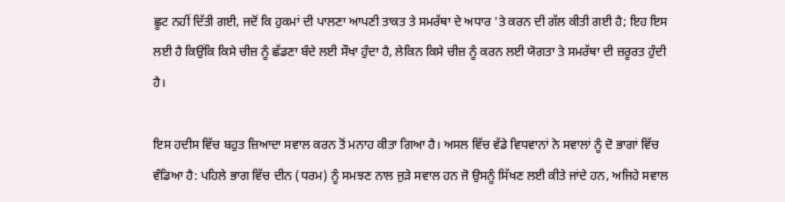ਛੂਟ ਨਹੀਂ ਦਿੱਤੀ ਗਈ, ਜਦੋਂ ਕਿ ਹੁਕਮਾਂ ਦੀ ਪਾਲਣਾ ਆਪਣੀ ਤਾਕਤ ਤੇ ਸਮਰੱਥਾ ਦੇ ਅਧਾਰ 'ਤੇ ਕਰਨ ਦੀ ਗੱਲ ਕੀਤੀ ਗਈ ਹੈ; ਇਹ ਇਸ ਲਈ ਹੈ ਕਿਉਂਕਿ ਕਿਸੇ ਚੀਜ਼ ਨੂੰ ਛੱਡਣਾ ਬੰਦੇ ਲਈ ਸੌਖਾ ਹੁੰਦਾ ਹੈ, ਲੇਕਿਨ ਕਿਸੇ ਚੀਜ਼ ਨੂੰ ਕਰਨ ਲਈ ਯੋਗਤਾ ਤੇ ਸਮਰੱਥਾ ਦੀ ਜ਼ਰੂਰਤ ਹੁੰਦੀ ਹੈ।

ਇਸ ਹਦੀਸ ਵਿੱਚ ਬਹੁਤ ਜ਼ਿਆਦਾ ਸਵਾਲ ਕਰਨ ਤੋਂ ਮਨਾਹ ਕੀਤਾ ਗਿਆ ਹੈ। ਅਸਲ ਵਿੱਚ ਵੱਡੇ ਵਿਧਵਾਨਾਂ ਨੇ ਸਵਾਲਾਂ ਨੂੰ ਦੋ ਭਾਗਾਂ ਵਿੱਚ ਵੰਡਿਆ ਹੈ: ਪਹਿਲੇ ਭਾਗ ਵਿੱਚ ਦੀਨ (ਧਰਮ) ਨੂੰ ਸਮਝਣ ਨਾਲ ਜੁੜੇ ਸਵਾਲ ਹਨ ਜੋ ਉਸਨੂੰ ਸਿੱਖਣ ਲਈ ਕੀਤੇ ਜਾਂਦੇ ਹਨ, ਅਜਿਹੇ ਸਵਾਲ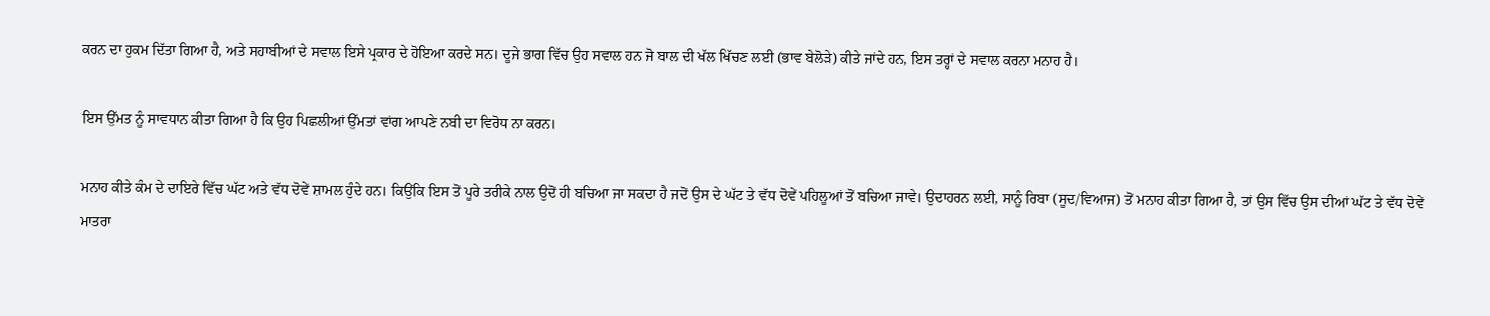ਕਰਨ ਦਾ ਹੁਕਮ ਦਿੱਤਾ ਗਿਆ ਹੈ, ਅਤੇ ਸਹਾਬੀਆਂ ਦੇ ਸਵਾਲ ਇਸੇ ਪ੍ਰਕਾਰ ਦੇ ਹੋਇਆ ਕਰਦੇ ਸਨ। ਦੂਜੇ ਭਾਗ ਵਿੱਚ ਉਹ ਸਵਾਲ ਹਨ ਜੋ ਬਾਲ ਦੀ ਖੱਲ ਖਿੱਚਣ ਲਈ (ਭਾਵ ਬੇਲੋੜੇ) ਕੀਤੇ ਜਾਂਦੇ ਹਨ, ਇਸ ਤਰ੍ਹਾਂ ਦੇ ਸਵਾਲ ਕਰਨਾ ਮਨਾਹ ਹੈ।

ਇਸ ਉੱਮਤ ਨੂੰ ਸਾਵਧਾਨ ਕੀਤਾ ਗਿਆ ਹੈ ਕਿ ਉਹ ਪਿਛਲੀਆਂ ਉੱਮਤਾਂ ਵਾਂਗ ਆਪਣੇ ਨਬੀ ਦਾ ਵਿਰੋਧ ਨਾ ਕਰਨ।

ਮਨਾਹ ਕੀਤੇ ਕੰਮ ਦੇ ਦਾਇਰੇ ਵਿੱਚ ਘੱਟ ਅਤੇ ਵੱਧ ਦੋਵੇਂ ਸ਼ਾਮਲ ਹੁੰਦੇ ਹਨ। ਕਿਉਂਕਿ ਇਸ ਤੋਂ ਪੂਰੇ ਤਰੀਕੇ ਨਾਲ ਉਦੋਂ ਹੀ ਬਚਿਆ ਜਾ ਸਕਦਾ ਹੈ ਜਦੋਂ ਉਸ ਦੇ ਘੱਟ ਤੇ ਵੱਧ ਦੋਵੇਂ ਪਹਿਲੂਆਂ ਤੋਂ ਬਚਿਆ ਜਾਵੇ। ਉਦਾਹਰਨ ਲਈ, ਸਾਨੂੰ ਰਿਬਾ (ਸੂਦ/ਵਿਆਜ) ਤੋਂ ਮਨਾਹ ਕੀਤਾ ਗਿਆ ਹੈ, ਤਾਂ ਉਸ ਵਿੱਚ ਉਸ ਦੀਆਂ ਘੱਟ ਤੇ ਵੱਧ ਦੋਵੇਂ ਮਾਤਰਾ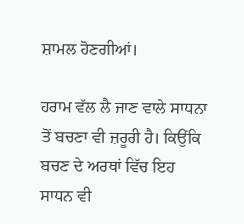ਸ਼ਾਮਲ ਹੋਣਗੀਆਂ।

ਹਰਾਮ ਵੱਲ ਲੈ ਜਾਣ ਵਾਲੇ ਸਾਧਨਾ ਤੋਂ ਬਚਣਾ ਵੀ ਜ਼ਰੂਰੀ ਹੈ। ਕਿਉਂਕਿ ਬਚਣ ਦੇ ਅਰਥਾਂ ਵਿੱਚ ਇਹ ਸਾਧਨ ਵੀ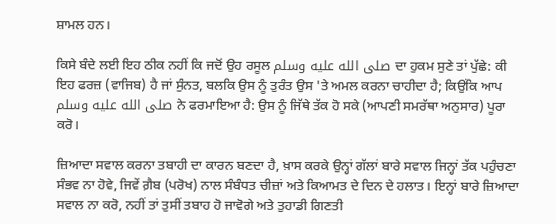ਸ਼ਾਮਲ ਹਨ।

ਕਿਸੇ ਬੰਦੇ ਲਈ ਇਹ ਠੀਕ ਨਹੀਂ ਕਿ ਜਦੋਂ ਉਹ ਰਸੂਲ صلى الله عليه وسلم ਦਾ ਹੁਕਮ ਸੁਣੇ ਤਾਂ ਪੁੱਛੇ: ਕੀ ਇਹ ਫਰਜ਼ (ਵਾਜਿਬ) ਹੈ ਜਾਂ ਸੁੰਨਤ, ਬਲਕਿ ਉਸ ਨੂੰ ਤੁਰੰਤ ਉਸ 'ਤੇ ਅਮਲ ਕਰਨਾ ਚਾਹੀਦਾ ਹੈ; ਕਿਉਂਕਿ ਆਪ صلى الله عليه وسلم ਨੇ ਫਰਮਾਇਆ ਹੈ: ਉਸ ਨੂੰ ਜਿੱਥੇ ਤੱਕ ਹੋ ਸਕੇ (ਆਪਣੀ ਸਮਰੱਥਾ ਅਨੁਸਾਰ) ਪੂਰਾ ਕਰੋ।

ਜ਼ਿਆਦਾ ਸਵਾਲ ਕਰਨਾ ਤਬਾਹੀ ਦਾ ਕਾਰਨ ਬਣਦਾ ਹੈ, ਖ਼ਾਸ ਕਰਕੇ ਉਨ੍ਹਾਂ ਗੱਲਾਂ ਬਾਰੇ ਸਵਾਲ ਜਿਨ੍ਹਾਂ ਤੱਕ ਪਹੁੰਚਣਾ ਸੰਭਵ ਨਾ ਹੋਵੇ, ਜਿਵੇਂ ਗ਼ੈਬ (ਪਰੋਖ) ਨਾਲ ਸੰਬੰਧਤ ਚੀਜ਼ਾਂ ਅਤੇ ਕਿਆਮਤ ਦੇ ਦਿਨ ਦੇ ਹਲਾਤ। ਇਨ੍ਹਾਂ ਬਾਰੇ ਜ਼ਿਆਦਾ ਸਵਾਲ ਨਾ ਕਰੋ, ਨਹੀਂ ਤਾਂ ਤੁਸੀਂ ਤਬਾਹ ਹੋ ਜਾਵੋਗੇ ਅਤੇ ਤੁਹਾਡੀ ਗਿਣਤੀ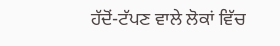ਹੱਦੋਂ-ਟੱਪਣ ਵਾਲੇ ਲੋਕਾਂ ਵਿੱਚ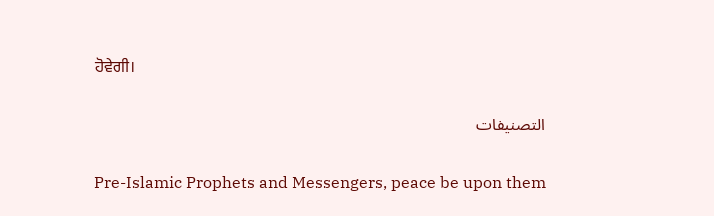ਹੋਵੇਗੀ।

التصنيفات

Pre-Islamic Prophets and Messengers, peace be upon them